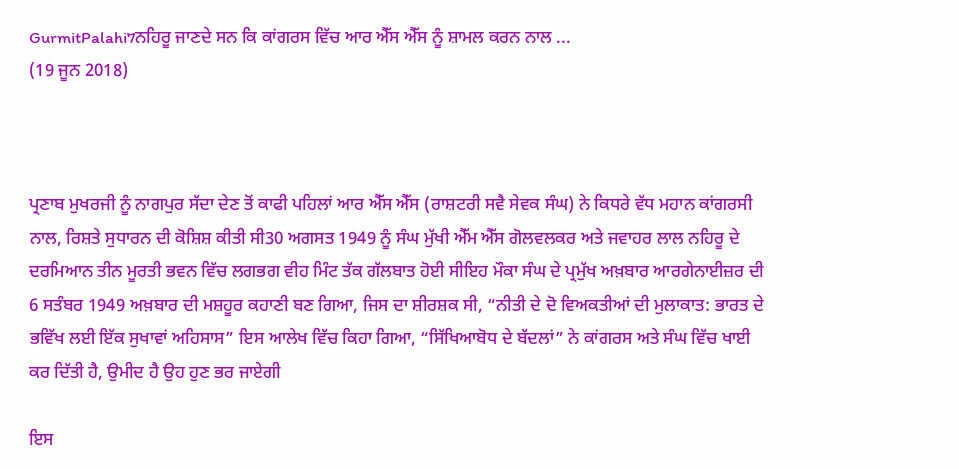GurmitPalahi7ਨਹਿਰੂ ਜਾਣਦੇ ਸਨ ਕਿ ਕਾਂਗਰਸ ਵਿੱਚ ਆਰ ਐੱਸ ਐੱਸ ਨੂੰ ਸ਼ਾਮਲ ਕਰਨ ਨਾਲ ...
(19 ਜੂਨ 2018)



ਪ੍ਰਣਾਬ ਮੁਖਰਜੀ ਨੂੰ ਨਾਗਪੁਰ ਸੱਦਾ ਦੇਣ ਤੋਂ ਕਾਫੀ ਪਹਿਲਾਂ ਆਰ ਐੱਸ ਐੱਸ (ਰਾਸ਼ਟਰੀ ਸਵੈ ਸੇਵਕ ਸੰਘ) ਨੇ ਕਿਧਰੇ ਵੱਧ ਮਹਾਨ ਕਾਂਗਰਸੀ ਨਾਲ, ਰਿਸ਼ਤੇ ਸੁਧਾਰਨ ਦੀ ਕੋਸ਼ਿਸ਼ ਕੀਤੀ ਸੀ30 ਅਗਸਤ 1949 ਨੂੰ ਸੰਘ ਮੁੱਖੀ ਐੱਮ ਐੱਸ ਗੋਲਵਲਕਰ ਅਤੇ ਜਵਾਹਰ ਲਾਲ ਨਹਿਰੂ ਦੇ ਦਰਮਿਆਨ ਤੀਨ ਮੂਰਤੀ ਭਵਨ ਵਿੱਚ ਲਗਭਗ ਵੀਹ ਮਿੰਟ ਤੱਕ ਗੱਲਬਾਤ ਹੋਈ ਸੀਇਹ ਮੌਕਾ ਸੰਘ ਦੇ ਪ੍ਰਮੁੱਖ ਅਖ਼ਬਾਰ ਆਰਗੇਨਾਈਜ਼ਰ ਦੀ 6 ਸਤੰਬਰ 1949 ਅਖ਼ਬਾਰ ਦੀ ਮਸ਼ਹੂਰ ਕਹਾਣੀ ਬਣ ਗਿਆ, ਜਿਸ ਦਾ ਸ਼ੀਰਸ਼ਕ ਸੀ, “ਨੀਤੀ ਦੇ ਦੋ ਵਿਅਕਤੀਆਂ ਦੀ ਮੁਲਾਕਾਤ: ਭਾਰਤ ਦੇ ਭਵਿੱਖ ਲਈ ਇੱਕ ਸੁਖਾਵਾਂ ਅਹਿਸਾਸ” ਇਸ ਆਲੇਖ ਵਿੱਚ ਕਿਹਾ ਗਿਆ, “ਸਿੱਖਿਆਬੋਧ ਦੇ ਬੱਦਲਾਂ” ਨੇ ਕਾਂਗਰਸ ਅਤੇ ਸੰਘ ਵਿੱਚ ਖਾਈ ਕਰ ਦਿੱਤੀ ਹੈ, ਉਮੀਦ ਹੈ ਉਹ ਹੁਣ ਭਰ ਜਾਏਗੀ

ਇਸ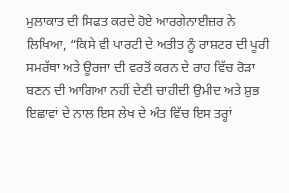ਮੁਲਾਕਾਤ ਦੀ ਸਿਫਤ ਕਰਦੇ ਹੋਏ ਆਰਗੇਨਾਈਜ਼ਰ ਨੇ ਲਿਖਿਆ, “ਕਿਸੇ ਵੀ ਪਾਰਟੀ ਦੇ ਅਤੀਤ ਨੂੰ ਰਾਸ਼ਟਰ ਦੀ ਪੂਰੀ ਸਮਰੱਥਾ ਅਤੇ ਊਰਜਾ ਦੀ ਵਰਤੋਂ ਕਰਨ ਦੇ ਰਾਹ ਵਿੱਚ ਰੋੜਾ ਬਣਨ ਦੀ ਆਗਿਆ ਨਹੀਂ ਦੇਣੀ ਚਾਹੀਦੀ ਉਮੀਦ ਅਤੇ ਸ਼ੁਭ ਇਛਾਵਾਂ ਦੇ ਨਾਲ ਇਸ ਲੇਖ ਦੇ ਅੰਤ ਵਿੱਚ ਇਸ ਤਰ੍ਹਾਂ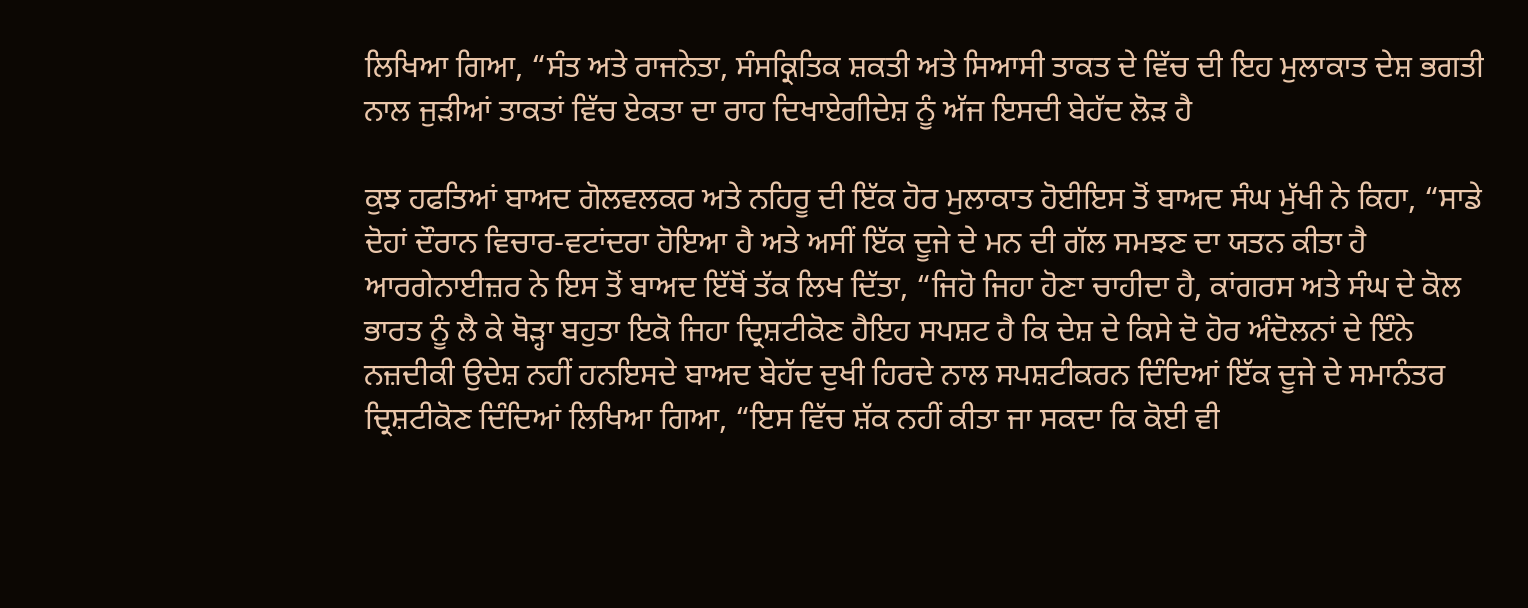ਲਿਖਿਆ ਗਿਆ, “ਸੰਤ ਅਤੇ ਰਾਜਨੇਤਾ, ਸੰਸਕ੍ਰਿਤਿਕ ਸ਼ਕਤੀ ਅਤੇ ਸਿਆਸੀ ਤਾਕਤ ਦੇ ਵਿੱਚ ਦੀ ਇਹ ਮੁਲਾਕਾਤ ਦੇਸ਼ ਭਗਤੀ ਨਾਲ ਜੁੜੀਆਂ ਤਾਕਤਾਂ ਵਿੱਚ ਏਕਤਾ ਦਾ ਰਾਹ ਦਿਖਾਏਗੀਦੇਸ਼ ਨੂੰ ਅੱਜ ਇਸਦੀ ਬੇਹੱਦ ਲੋੜ ਹੈ

ਕੁਝ ਹਫਤਿਆਂ ਬਾਅਦ ਗੋਲਵਲਕਰ ਅਤੇ ਨਹਿਰੂ ਦੀ ਇੱਕ ਹੋਰ ਮੁਲਾਕਾਤ ਹੋਈਇਸ ਤੋਂ ਬਾਅਦ ਸੰਘ ਮੁੱਖੀ ਨੇ ਕਿਹਾ, “ਸਾਡੇ ਦੋਹਾਂ ਦੌਰਾਨ ਵਿਚਾਰ-ਵਟਾਂਦਰਾ ਹੋਇਆ ਹੈ ਅਤੇ ਅਸੀਂ ਇੱਕ ਦੂਜੇ ਦੇ ਮਨ ਦੀ ਗੱਲ ਸਮਝਣ ਦਾ ਯਤਨ ਕੀਤਾ ਹੈ ਆਰਗੇਨਾਈਜ਼ਰ ਨੇ ਇਸ ਤੋਂ ਬਾਅਦ ਇੱਥੋਂ ਤੱਕ ਲਿਖ ਦਿੱਤਾ, “ਜਿਹੋ ਜਿਹਾ ਹੋਣਾ ਚਾਹੀਦਾ ਹੈ, ਕਾਂਗਰਸ ਅਤੇ ਸੰਘ ਦੇ ਕੋਲ ਭਾਰਤ ਨੂੰ ਲੈ ਕੇ ਥੋੜ੍ਹਾ ਬਹੁਤਾ ਇਕੋ ਜਿਹਾ ਦ੍ਰਿਸ਼ਟੀਕੋਣ ਹੈਇਹ ਸਪਸ਼ਟ ਹੈ ਕਿ ਦੇਸ਼ ਦੇ ਕਿਸੇ ਦੋ ਹੋਰ ਅੰਦੋਲਨਾਂ ਦੇ ਇੰਨੇ ਨਜ਼ਦੀਕੀ ਉਦੇਸ਼ ਨਹੀਂ ਹਨਇਸਦੇ ਬਾਅਦ ਬੇਹੱਦ ਦੁਖੀ ਹਿਰਦੇ ਨਾਲ ਸਪਸ਼ਟੀਕਰਨ ਦਿੰਦਿਆਂ ਇੱਕ ਦੂਜੇ ਦੇ ਸਮਾਨੰਤਰ ਦ੍ਰਿਸ਼ਟੀਕੋਣ ਦਿੰਦਿਆਂ ਲਿਖਿਆ ਗਿਆ, “ਇਸ ਵਿੱਚ ਸ਼ੱਕ ਨਹੀਂ ਕੀਤਾ ਜਾ ਸਕਦਾ ਕਿ ਕੋਈ ਵੀ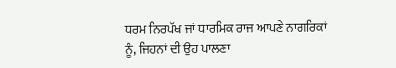ਧਰਮ ਨਿਰਪੱਖ ਜਾਂ ਧਾਰਮਿਕ ਰਾਜ ਆਪਣੇ ਨਾਗਰਿਕਾਂ ਨੂੰ, ਜਿਹਨਾਂ ਦੀ ਉਹ ਪਾਲਣਾ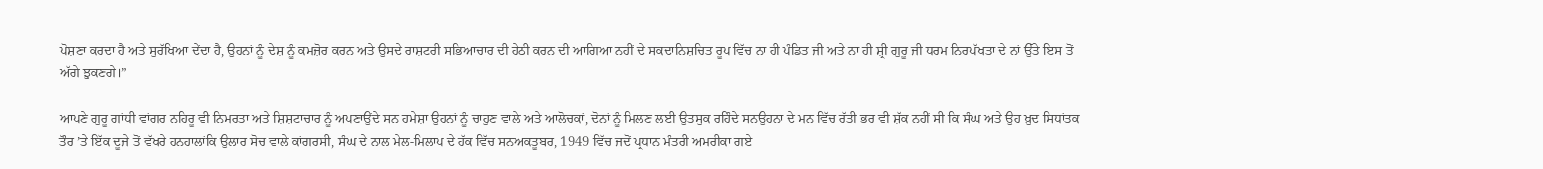ਪੋਸ਼ਣਾ ਕਰਦਾ ਹੈ ਅਤੇ ਸੁਰੱਖਿਆ ਦੇਂਦਾ ਹੈ, ਉਹਨਾਂ ਨੂੰ ਦੇਸ਼ ਨੂੰ ਕਮਜ਼ੋਰ ਕਰਨ ਅਤੇ ਉਸਦੇ ਰਾਸ਼ਟਰੀ ਸਭਿਆਚਾਰ ਦੀ ਹੇਠੀ ਕਰਨ ਦੀ ਆਗਿਆ ਨਹੀਂ ਦੇ ਸਕਦਾਨਿਸ਼ਚਿਤ ਰੂਪ ਵਿੱਚ ਨਾ ਹੀ ਪੰਡਿਤ ਜੀ ਅਤੇ ਨਾ ਹੀ ਸ਼੍ਰੀ ਗੁਰੂ ਜੀ ਧਰਮ ਨਿਰਪੱਖਤਾ ਦੇ ਨਾਂ ਉੱਤੇ ਇਸ ਤੋਂ ਅੱਗੇ ਝੁਕਣਗੇ।”

ਆਪਣੇ ਗੁਰੂ ਗਾਂਧੀ ਵਾਂਗਰ ਨਹਿਰੂ ਵੀ ਨਿਮਰਤਾ ਅਤੇ ਸ਼ਿਸ਼ਟਾਚਾਰ ਨੂੰ ਅਪਣਾਉਂਦੇ ਸਨ ਹਮੇਸ਼ਾ ਉਹਨਾਂ ਨੂੰ ਚਾਹੁਣ ਵਾਲੇ ਅਤੇ ਆਲੋਚਕਾਂ, ਦੋਨਾਂ ਨੂੰ ਮਿਲਣ ਲਈ ਉਤਸੁਕ ਰਹਿੰਦੇ ਸਨਉਹਨਾ ਦੇ ਮਨ ਵਿੱਚ ਰੱਤੀ ਭਰ ਵੀ ਸ਼ੱਕ ਨਹੀਂ ਸੀ ਕਿ ਸੰਘ ਅਤੇ ਉਹ ਖ਼ੁਦ ਸਿਧਾਂਤਕ ਤੌਰ ’ਤੇ ਇੱਕ ਦੂਜੇ ਤੋਂ ਵੱਖਰੇ ਹਨਹਾਲਾਂਕਿ ਉਲਾਰ ਸੋਚ ਵਾਲੇ ਕਾਂਗਰਸੀ, ਸੰਘ ਦੇ ਨਾਲ ਮੇਲ-ਮਿਲਾਪ ਦੇ ਹੱਕ ਵਿੱਚ ਸਨਅਕਤੂਬਰ, 1949 ਵਿੱਚ ਜਦੋਂ ਪ੍ਰਧਾਨ ਮੰਤਰੀ ਅਮਰੀਕਾ ਗਏ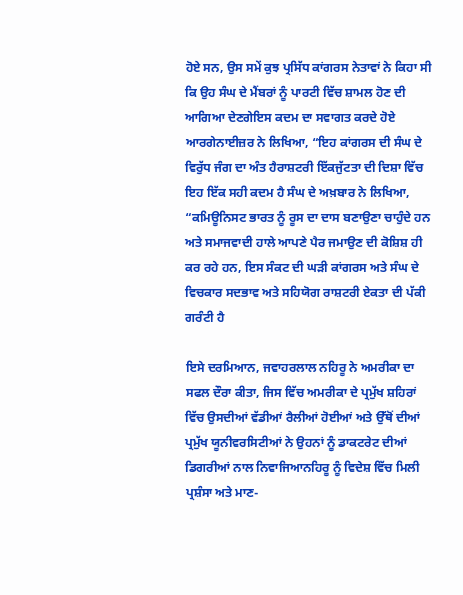ਹੋਏ ਸਨ, ਉਸ ਸਮੇਂ ਕੁਝ ਪ੍ਰਸਿੱਧ ਕਾਂਗਰਸ ਨੇਤਾਵਾਂ ਨੇ ਕਿਹਾ ਸੀ ਕਿ ਉਹ ਸੰਘ ਦੇ ਮੈਂਬਰਾਂ ਨੂੰ ਪਾਰਟੀ ਵਿੱਚ ਸ਼ਾਮਲ ਹੋਣ ਦੀ ਆਗਿਆ ਦੇਣਗੇਇਸ ਕਦਮ ਦਾ ਸਵਾਗਤ ਕਰਦੇ ਹੋਏ ਆਰਗੇਨਾਈਜ਼ਰ ਨੇ ਲਿਖਿਆ, “ਇਹ ਕਾਂਗਰਸ ਦੀ ਸੰਘ ਦੇ ਵਿਰੁੱਧ ਜੰਗ ਦਾ ਅੰਤ ਹੈਰਾਸ਼ਟਰੀ ਇੱਕਜੁੱਟਤਾ ਦੀ ਦਿਸ਼ਾ ਵਿੱਚ ਇਹ ਇੱਕ ਸਹੀ ਕਦਮ ਹੈ ਸੰਘ ਦੇ ਅਖ਼ਬਾਰ ਨੇ ਲਿਖਿਆ, “ਕਮਿਊਨਿਸਟ ਭਾਰਤ ਨੂੰ ਰੂਸ ਦਾ ਦਾਸ ਬਣਾਉਣਾ ਚਾਹੁੰਦੇ ਹਨ ਅਤੇ ਸਮਾਜਵਾਦੀ ਹਾਲੇ ਆਪਣੇ ਪੈਰ ਜਮਾਉਣ ਦੀ ਕੋਸ਼ਿਸ਼ ਹੀ ਕਰ ਰਹੇ ਹਨ, ਇਸ ਸੰਕਟ ਦੀ ਘੜੀ ਕਾਂਗਰਸ ਅਤੇ ਸੰਘ ਦੇ ਵਿਚਕਾਰ ਸਦਭਾਵ ਅਤੇ ਸਹਿਯੋਗ ਰਾਸ਼ਟਰੀ ਏਕਤਾ ਦੀ ਪੱਕੀ ਗਰੰਟੀ ਹੈ

ਇਸੇ ਦਰਮਿਆਨ, ਜਵਾਹਰਲਾਲ ਨਹਿਰੂ ਨੇ ਅਮਰੀਕਾ ਦਾ ਸਫਲ ਦੌਰਾ ਕੀਤਾ, ਜਿਸ ਵਿੱਚ ਅਮਰੀਕਾ ਦੇ ਪ੍ਰਮੁੱਖ ਸ਼ਹਿਰਾਂ ਵਿੱਚ ਉਸਦੀਆਂ ਵੱਡੀਆਂ ਰੈਲੀਆਂ ਹੋਈਆਂ ਅਤੇ ਉੱਥੋਂ ਦੀਆਂ ਪ੍ਰਮੁੱਖ ਯੂਨੀਵਰਸਿਟੀਆਂ ਨੇ ਉਹਨਾਂ ਨੂੰ ਡਾਕਟਰੇਟ ਦੀਆਂ ਡਿਗਰੀਆਂ ਨਾਲ ਨਿਵਾਜਿਆਨਹਿਰੂ ਨੂੰ ਵਿਦੇਸ਼ ਵਿੱਚ ਮਿਲੀ ਪ੍ਰਸ਼ੰਸਾ ਅਤੇ ਮਾਣ-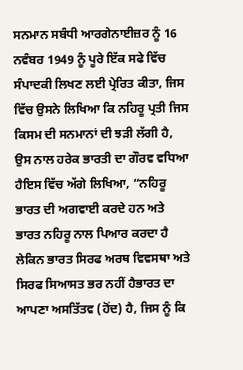ਸਨਮਾਨ ਸਬੰਧੀ ਆਰਗੇਨਾਈਜ਼ਰ ਨੂੰ 16 ਨਵੰਬਰ 1949 ਨੂੰ ਪੂਰੇ ਇੱਕ ਸਫੇ ਵਿੱਚ ਸੰਪਾਦਕੀ ਲਿਖਣ ਲਈ ਪ੍ਰੇਰਿਤ ਕੀਤਾ, ਜਿਸ ਵਿੱਚ ਉਸਨੇ ਲਿਖਿਆ ਕਿ ਨਹਿਰੂ ਪ੍ਰਤੀ ਜਿਸ ਕਿਸਮ ਦੀ ਸਨਮਾਨਾਂ ਦੀ ਝੜੀ ਲੱਗੀ ਹੈ, ਉਸ ਨਾਲ ਹਰੇਕ ਭਾਰਤੀ ਦਾ ਗੌਰਵ ਵਧਿਆ ਹੈਇਸ ਵਿੱਚ ਅੱਗੇ ਲਿਖਿਆ, “ਨਹਿਰੂ ਭਾਰਤ ਦੀ ਅਗਵਾਈ ਕਰਦੇ ਹਨ ਅਤੇ ਭਾਰਤ ਨਹਿਰੂ ਨਾਲ ਪਿਆਰ ਕਰਦਾ ਹੈ ਲੇਕਿਨ ਭਾਰਤ ਸਿਰਫ ਅਰਥ ਵਿਵਸਥਾ ਅਤੇ ਸਿਰਫ ਸਿਆਸਤ ਭਰ ਨਹੀਂ ਹੈਭਾਰਤ ਦਾ ਆਪਣਾ ਅਸਤਿੱਤਵ (ਹੋਂਦ) ਹੈ, ਜਿਸ ਨੂੰ ਕਿ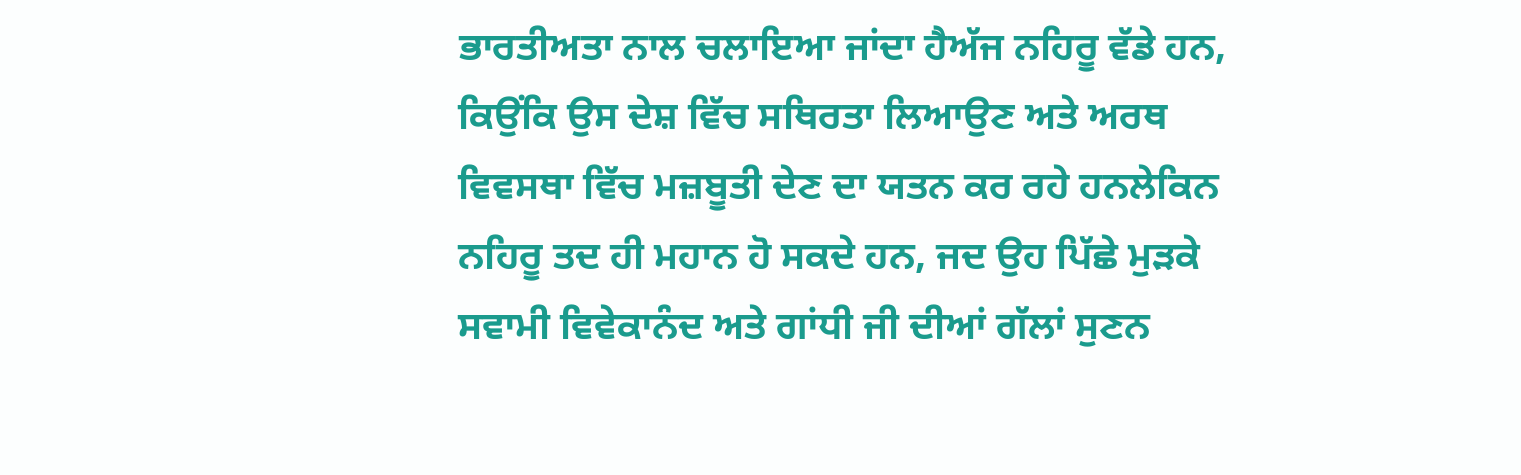ਭਾਰਤੀਅਤਾ ਨਾਲ ਚਲਾਇਆ ਜਾਂਦਾ ਹੈਅੱਜ ਨਹਿਰੂ ਵੱਡੇ ਹਨ, ਕਿਉਂਕਿ ਉਸ ਦੇਸ਼ ਵਿੱਚ ਸਥਿਰਤਾ ਲਿਆਉਣ ਅਤੇ ਅਰਥ ਵਿਵਸਥਾ ਵਿੱਚ ਮਜ਼ਬੂਤੀ ਦੇਣ ਦਾ ਯਤਨ ਕਰ ਰਹੇ ਹਨਲੇਕਿਨ ਨਹਿਰੂ ਤਦ ਹੀ ਮਹਾਨ ਹੋ ਸਕਦੇ ਹਨ, ਜਦ ਉਹ ਪਿੱਛੇ ਮੁੜਕੇ ਸਵਾਮੀ ਵਿਵੇਕਾਨੰਦ ਅਤੇ ਗਾਂਧੀ ਜੀ ਦੀਆਂ ਗੱਲਾਂ ਸੁਣਨ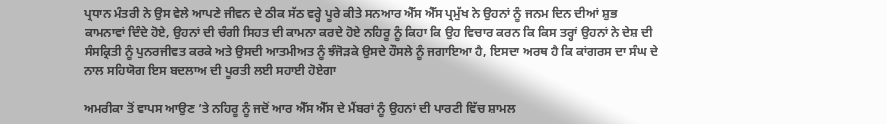ਪ੍ਰਧਾਨ ਮੰਤਰੀ ਨੇ ਉਸ ਵੇਲੇ ਆਪਣੇ ਜੀਵਨ ਦੇ ਠੀਕ ਸੱਠ ਵਰ੍ਹੇ ਪੂਰੇ ਕੀਤੇ ਸਨਆਰ ਐੱਸ ਐੱਸ ਪ੍ਰਮੁੱਖ ਨੇ ਉਹਨਾਂ ਨੂੰ ਜਨਮ ਦਿਨ ਦੀਆਂ ਸ਼ੁਭ ਕਾਮਨਾਵਾਂ ਦਿੰਦੇ ਹੋਏ, ਉਹਨਾਂ ਦੀ ਚੰਗੀ ਸਿਹਤ ਦੀ ਕਾਮਨਾ ਕਰਦੇ ਹੋਏ ਨਹਿਰੂ ਨੂੰ ਕਿਹਾ ਕਿ ਉਹ ਵਿਚਾਰ ਕਰਨ ਕਿ ਕਿਸ ਤਰ੍ਹਾਂ ਉਹਨਾਂ ਨੇ ਦੇਸ਼ ਦੀ ਸੰਸਕ੍ਰਿਤੀ ਨੂੰ ਪੁਨਰਜੀਵਤ ਕਰਕੇ ਅਤੇ ਉਸਦੀ ਆਤਮੀਅਤ ਨੂੰ ਝੰਜੋੜਕੇ ਉਸਦੇ ਹੌਸਲੇ ਨੂੰ ਜਗਾਇਆ ਹੈ, ਇਸਦਾ ਅਰਥ ਹੈ ਕਿ ਕਾਂਗਰਸ ਦਾ ਸੰਘ ਦੇ ਨਾਲ ਸਹਿਯੋਗ ਇਸ ਬਦਲਾਅ ਦੀ ਪੂਰਤੀ ਲਈ ਸਹਾਈ ਹੋਏਗਾ

ਅਮਰੀਕਾ ਤੋਂ ਵਾਪਸ ਆਉਣ ’ਤੇ ਨਹਿਰੂ ਨੂੰ ਜਦੋਂ ਆਰ ਐੱਸ ਐੱਸ ਦੇ ਮੈਂਬਰਾਂ ਨੂੰ ਉਹਨਾਂ ਦੀ ਪਾਰਟੀ ਵਿੱਚ ਸ਼ਾਮਲ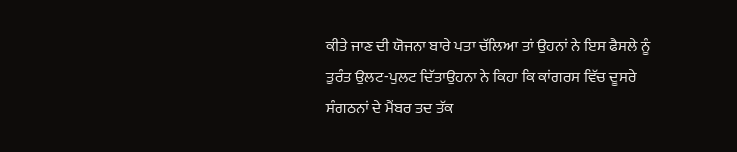ਕੀਤੇ ਜਾਣ ਦੀ ਯੋਜਨਾ ਬਾਰੇ ਪਤਾ ਚੱਲਿਆ ਤਾਂ ਉਹਨਾਂ ਨੇ ਇਸ ਫੈਸਲੇ ਨੂੰ ਤੁਰੰਤ ਉਲਟ-ਪੁਲਟ ਦਿੱਤਾਉਹਨਾ ਨੇ ਕਿਹਾ ਕਿ ਕਾਂਗਰਸ ਵਿੱਚ ਦੂਸਰੇ ਸੰਗਠਨਾਂ ਦੇ ਮੈਂਬਰ ਤਦ ਤੱਕ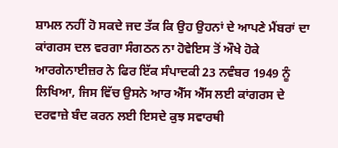ਸ਼ਾਮਲ ਨਹੀਂ ਹੋ ਸਕਦੇ ਜਦ ਤੱਕ ਕਿ ਉਹ ਉਹਨਾਂ ਦੇ ਆਪਣੇ ਮੈਂਬਰਾਂ ਦਾ ਕਾਂਗਰਸ ਦਲ ਵਰਗਾ ਸੰਗਠਨ ਨਾ ਹੋਵੇਇਸ ਤੋਂ ਔਖੇ ਹੋਕੇ ਆਰਗੇਨਾਈਜ਼ਰ ਨੇ ਫਿਰ ਇੱਕ ਸੰਪਾਦਕੀ 23 ਨਵੰਬਰ 1949 ਨੂੰ ਲਿਖਿਆ, ਜਿਸ ਵਿੱਚ ਉਸਨੇ ਆਰ ਐੱਸ ਐੱਸ ਲਈ ਕਾਂਗਰਸ ਦੇ ਦਰਵਾਜ਼ੇ ਬੰਦ ਕਰਨ ਲਈ ਇਸਦੇ ਕੁਝ ਸਵਾਰਥੀ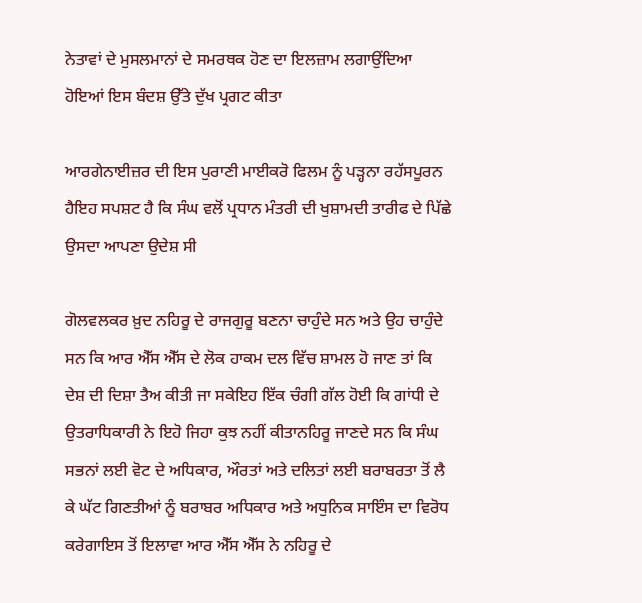ਨੇਤਾਵਾਂ ਦੇ ਮੁਸਲਮਾਨਾਂ ਦੇ ਸਮਰਥਕ ਹੋਣ ਦਾ ਇਲਜ਼ਾਮ ਲਗਾਉਂਦਿਆ ਹੋਇਆਂ ਇਸ ਬੰਦਸ਼ ਉੱਤੇ ਦੁੱਖ ਪ੍ਰਗਟ ਕੀਤਾ

ਆਰਗੇਨਾਈਜ਼ਰ ਦੀ ਇਸ ਪੁਰਾਣੀ ਮਾਈਕਰੋ ਫਿਲਮ ਨੂੰ ਪੜ੍ਹਨਾ ਰਹੱਸਪੂਰਨ ਹੈਇਹ ਸਪਸ਼ਟ ਹੈ ਕਿ ਸੰਘ ਵਲੋਂ ਪ੍ਰਧਾਨ ਮੰਤਰੀ ਦੀ ਖੁਸ਼ਾਮਦੀ ਤਾਰੀਫ ਦੇ ਪਿੱਛੇ ਉਸਦਾ ਆਪਣਾ ਉਦੇਸ਼ ਸੀ

ਗੋਲਵਲਕਰ ਖ਼ੁਦ ਨਹਿਰੂ ਦੇ ਰਾਜਗੁਰੂ ਬਣਨਾ ਚਾਹੁੰਦੇ ਸਨ ਅਤੇ ਉਹ ਚਾਹੁੰਦੇ ਸਨ ਕਿ ਆਰ ਐੱਸ ਐੱਸ ਦੇ ਲੋਕ ਹਾਕਮ ਦਲ ਵਿੱਚ ਸ਼ਾਮਲ ਹੋ ਜਾਣ ਤਾਂ ਕਿ ਦੇਸ਼ ਦੀ ਦਿਸ਼ਾ ਤੈਅ ਕੀਤੀ ਜਾ ਸਕੇਇਹ ਇੱਕ ਚੰਗੀ ਗੱਲ ਹੋਈ ਕਿ ਗਾਂਧੀ ਦੇ ਉਤਰਾਧਿਕਾਰੀ ਨੇ ਇਹੋ ਜਿਹਾ ਕੁਝ ਨਹੀਂ ਕੀਤਾਨਹਿਰੂ ਜਾਣਦੇ ਸਨ ਕਿ ਸੰਘ ਸਭਨਾਂ ਲਈ ਵੋਟ ਦੇ ਅਧਿਕਾਰ, ਔਰਤਾਂ ਅਤੇ ਦਲਿਤਾਂ ਲਈ ਬਰਾਬਰਤਾ ਤੋਂ ਲੈ ਕੇ ਘੱਟ ਗਿਣਤੀਆਂ ਨੂੰ ਬਰਾਬਰ ਅਧਿਕਾਰ ਅਤੇ ਅਧੁਨਿਕ ਸਾਇੰਸ ਦਾ ਵਿਰੋਧ ਕਰੇਗਾਇਸ ਤੋਂ ਇਲਾਵਾ ਆਰ ਐੱਸ ਐੱਸ ਨੇ ਨਹਿਰੂ ਦੇ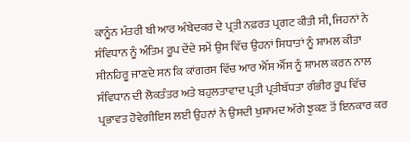ਕਾਨੂੰਨ ਮੰਤਰੀ ਬੀ ਆਰ ਅੰਬੇਦਕਰ ਦੇ ਪ੍ਰਤੀ ਨਫ਼ਰਤ ਪ੍ਰਗਟ ਕੀਤੀ ਸੀ, ਜਿਹਨਾਂ ਨੇ ਸੰਵਿਧਾਨ ਨੂੰ ਅੰਤਿਮ ਰੂਪ ਦੇਂਦੇ ਸਮੇਂ ਉਸ ਵਿੱਚ ਉਹਨਾਂ ਸਿਧਾਤਾਂ ਨੂੰ ਸ਼ਾਮਲ ਕੀਤਾ ਸੀਨਹਿਰੂ ਜਾਣਦੇ ਸਨ ਕਿ ਕਾਂਗਰਸ ਵਿੱਚ ਆਰ ਐੱਸ ਐੱਸ ਨੂੰ ਸ਼ਾਮਲ ਕਰਨ ਨਾਲ ਸੰਵਿਧਾਨ ਦੀ ਲੋਕਤੰਤਰ ਅਤੇ ਬਹੁਲਤਾਵਾਦ ਪ੍ਰਤੀ ਪ੍ਰਤੀਬੱਧਤਾ ਗੰਭੀਰ ਰੂਪ ਵਿੱਚ ਪ੍ਰਭਾਵਤ ਹੋਵੇਗੀਇਸ ਲਈ ਉਹਨਾਂ ਨੇ ਉਸਦੀ ਖੁਸ਼ਾਮਦ ਅੱਗੇ ਝੁਕਣ ਤੋਂ ਇਨਕਾਰ ਕਰ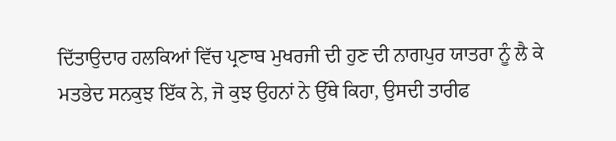ਦਿੱਤਾਉਦਾਰ ਹਲਕਿਆਂ ਵਿੱਚ ਪ੍ਰਣਾਬ ਮੁਖਰਜੀ ਦੀ ਹੁਣ ਦੀ ਨਾਗਪੁਰ ਯਾਤਰਾ ਨੂੰ ਲੈ ਕੇ ਮਤਭੇਦ ਸਨਕੁਝ ਇੱਕ ਨੇ, ਜੋ ਕੁਝ ਉਹਨਾਂ ਨੇ ਉੱਥੇ ਕਿਹਾ, ਉਸਦੀ ਤਾਰੀਫ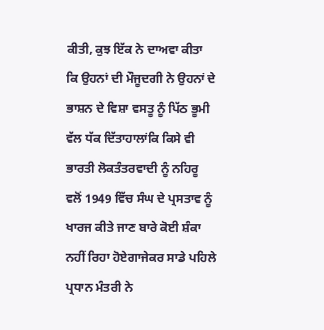ਕੀਤੀ, ਕੁਝ ਇੱਕ ਨੇ ਦਾਅਵਾ ਕੀਤਾ ਕਿ ਉਹਨਾਂ ਦੀ ਮੌਜੂਦਗੀ ਨੇ ਉਹਨਾਂ ਦੇ ਭਾਸ਼ਨ ਦੇ ਵਿਸ਼ਾ ਵਸਤੂ ਨੂੰ ਪਿੱਠ ਭੂਮੀ ਵੱਲ ਧੱਕ ਦਿੱਤਾਹਾਲਾਂਕਿ ਕਿਸੇ ਵੀ ਭਾਰਤੀ ਲੋਕਤੰਤਰਵਾਦੀ ਨੂੰ ਨਹਿਰੂ ਵਲੋਂ 1949 ਵਿੱਚ ਸੰਘ ਦੇ ਪ੍ਰਸਤਾਵ ਨੂੰ ਖਾਰਜ ਕੀਤੇ ਜਾਣ ਬਾਰੇ ਕੋਈ ਸ਼ੰਕਾ ਨਹੀਂ ਰਿਹਾ ਹੋਏਗਾਜੇਕਰ ਸਾਡੇ ਪਹਿਲੇ ਪ੍ਰਧਾਨ ਮੰਤਰੀ ਨੇ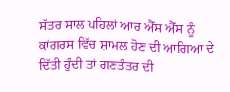ਸੱਤਰ ਸਾਲ ਪਹਿਲਾਂ ਆਰ ਐੱਸ ਐੱਸ ਨੂੰ ਕਾਂਗਰਸ ਵਿੱਚ ਸ਼ਾਮਲ ਹੋਣ ਦੀ ਆਗਿਆ ਦੇ ਦਿੱਤੀ ਹੁੰਦੀ ਤਾਂ ਗਣਤੰਤਰ ਦੀ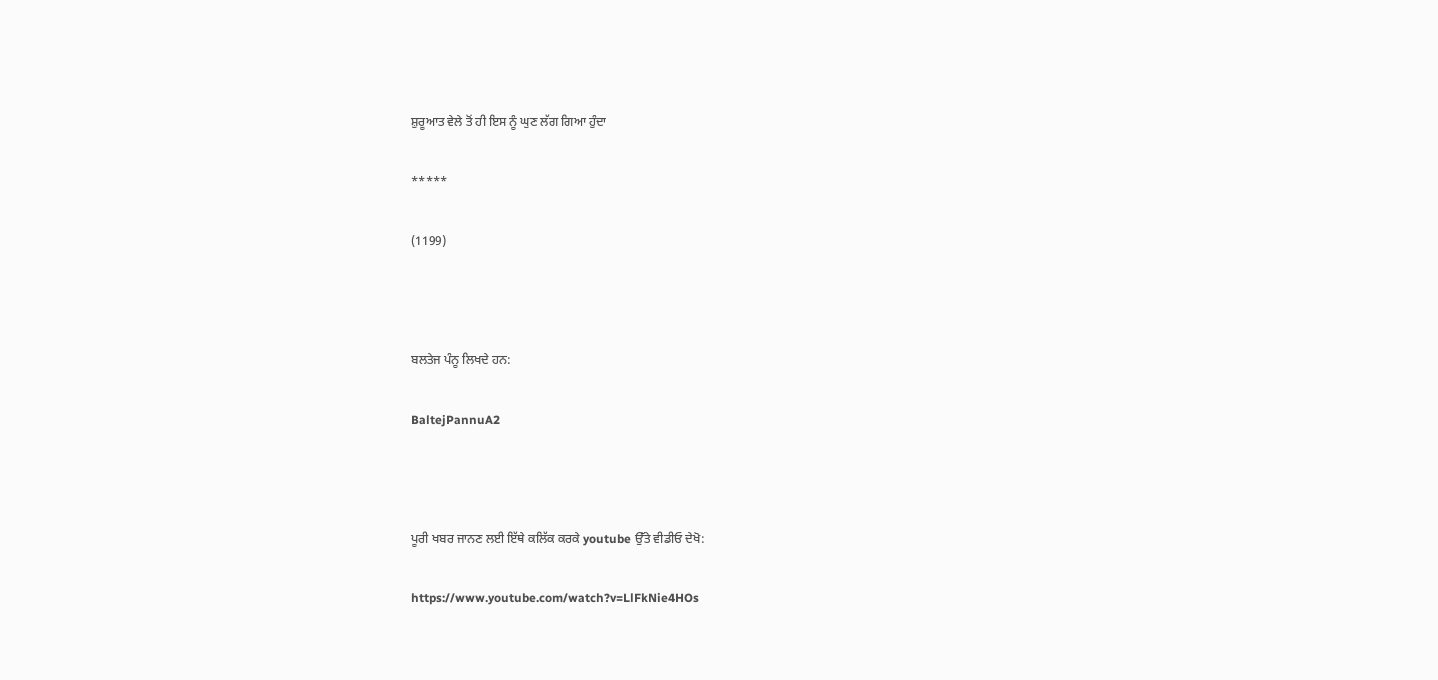ਸ਼ੁਰੂਆਤ ਵੇਲੇ ਤੋਂ ਹੀ ਇਸ ਨੂੰ ਘੁਣ ਲੱਗ ਗਿਆ ਹੁੰਦਾ

*****

(1199)



ਬਲਤੇਜ ਪੰਨੂ ਲਿਖਦੇ ਹਨ:

BaltejPannuA2



ਪੂਰੀ ਖਬਰ ਜਾਨਣ ਲਈ ਇੱਥੇ ਕਲਿੱਕ ਕਰਕੇ youtube ਉੱਤੇ ਵੀਡੀਓ ਦੇਖੋ:

https://www.youtube.com/watch?v=LlFkNie4HOs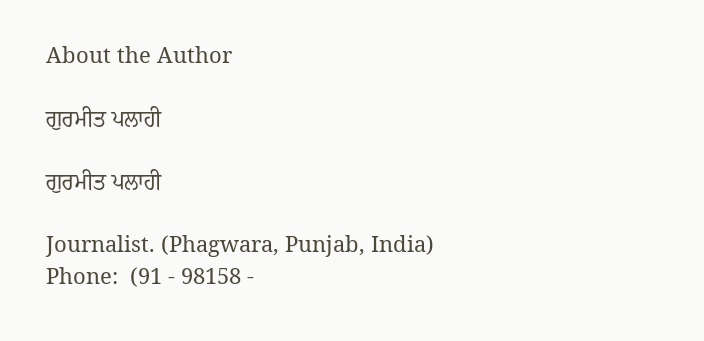About the Author

ਗੁਰਮੀਤ ਪਲਾਹੀ

ਗੁਰਮੀਤ ਪਲਾਹੀ

Journalist. (Phagwara, Punjab, India)
Phone:  (91 - 98158 -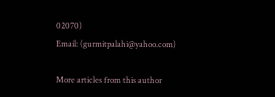02070)
Email: (gurmitpalahi@yahoo.com)

More articles from this author